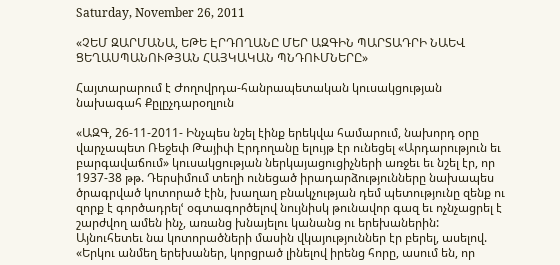Saturday, November 26, 2011

«ՉԵՄ ԶԱՐՄԱՆԱ, ԵԹԵ ԷՐԴՈՂԱՆԸ ՄԵՐ ԱԶԳԻՆ ՊԱՐՏԱԴՐԻ ՆԱԵՎ ՑԵՂԱՍՊԱՆՈՒԹՅԱՆ ՀԱՅԿԱԿԱՆ ՊՆԴՈՒՄՆԵՐԸ»

Հայտարարում է Ժողովրդա-հանրապետական կուսակցության նախագահ Քըլըչդարօղլուն

«ԱԶԳ, 26-11-2011- Ինչպես նշել էինք երեկվա համարում, նախորդ օրը վարչապետ Ռեջեփ Թայիփ Էրդողանը ելույթ էր ունեցել «Արդարություն եւ բարգավաճում» կուսակցության ներկայացուցիչների առջեւ եւ նշել էր, որ 1937-38 թթ. Դերսիմում տեղի ունեցած իրադարձությունները նախապես ծրագրված կոտորած էին, խաղաղ բնակչության դեմ պետությունը զենք ու զորք է գործադրելՙ օգտագործելով նույնիսկ թունավոր գազ եւ ոչնչացրել է շարժվող ամեն ինչ, առանց խնայելու կանանց ու երեխաներին:
Այնուհետեւ նա կոտորածների մասին վկայություններ էր բերել, ասելով. «Երկու անմեղ երեխաներ, կորցրած լինելով իրենց հորը, ասում են, որ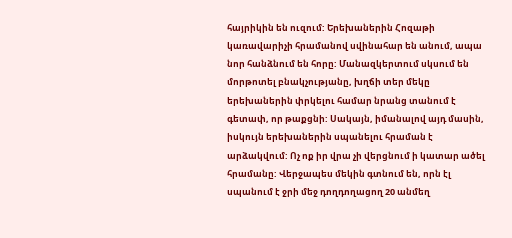հայրիկին են ուզում: Երեխաներին Հոզաթի կառավարիչի հրամանով սվինահար են անում, ապա նոր հանձնում են հորը: Մանազկերտում սկսում են մորթոտել բնակչությանը, խղճի տեր մեկը երեխաներին փրկելու համար նրանց տանում է գետափ, որ թաքցնի: Սակայն, իմանալով այդ մասին, իսկույն երեխաներին սպանելու հրաման է արձակվում: Ոչ ոք իր վրա չի վերցնում ի կատար ածել հրամանը: Վերջապես մեկին գտնում են, որն էլ սպանում է ջրի մեջ դողդողացող 20 անմեղ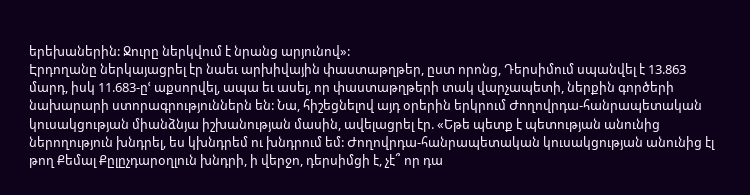երեխաներին: Ջուրը ներկվում է նրանց արյունով»:
Էրդողանը ներկայացրել էր նաեւ արխիվային փաստաթղթեր, ըստ որոնց, Դերսիմում սպանվել է 13.863 մարդ, իսկ 11.683-ըՙ աքսորվել, ապա եւ ասել, որ փաստաթղթերի տակ վարչապետի, ներքին գործերի նախարարի ստորագրություններն են: Նա, հիշեցնելով այդ օրերին երկրում Ժողովրդա-հանրապետական կուսակցության միանձնյա իշխանության մասին, ավելացրել էր. «Եթե պետք է պետության անունից ներողություն խնդրել, ես կխնդրեմ ու խնդրում եմ: Ժողովրդա-հանրապետական կուսակցության անունից էլ թող Քեմալ Քըլըչդարօղլուն խնդրի, ի վերջո, դերսիմցի է, չէ՞ որ դա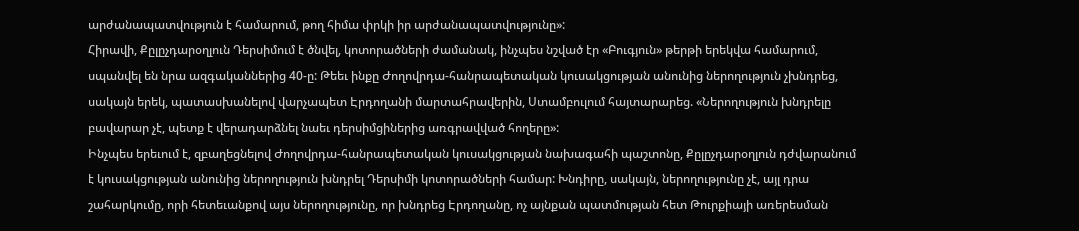արժանապատվություն է համարում, թող հիմա փրկի իր արժանապատվությունը»:
Հիրավի, Քըլըչդարօղլուն Դերսիմում է ծնվել, կոտորածների ժամանակ, ինչպես նշված էր «Բուգյուն» թերթի երեկվա համարում, սպանվել են նրա ազգականներից 40-ը: Թեեւ ինքը Ժողովրդա-հանրապետական կուսակցության անունից ներողություն չխնդրեց, սակայն երեկ, պատասխանելով վարչապետ Էրդողանի մարտահրավերին, Ստամբուլում հայտարարեց. «Ներողություն խնդրելը բավարար չէ, պետք է վերադարձնել նաեւ դերսիմցիներից առգրավված հողերը»:
Ինչպես երեւում է, զբաղեցնելով Ժողովրդա-հանրապետական կուսակցության նախագահի պաշտոնը, Քըլըչդարօղլուն դժվարանում է կուսակցության անունից ներողություն խնդրել Դերսիմի կոտորածների համար: Խնդիրը, սակայն, ներողությունը չէ, այլ դրա շահարկումը, որի հետեւանքով այս ներողությունը, որ խնդրեց Էրդողանը, ոչ այնքան պատմության հետ Թուրքիայի առերեսման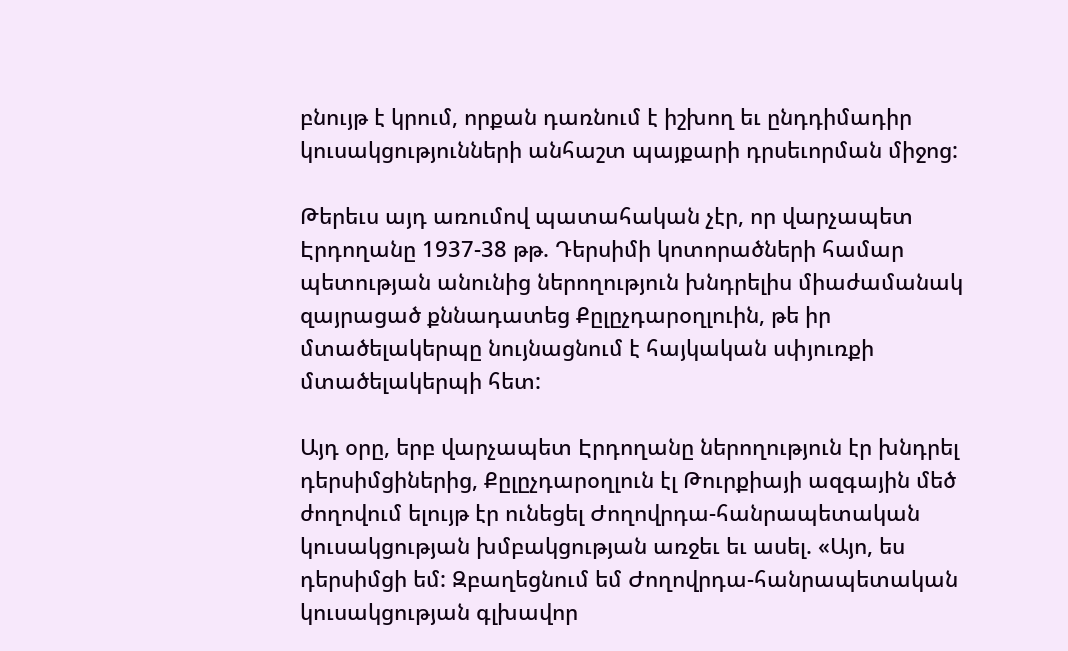բնույթ է կրում, որքան դառնում է իշխող եւ ընդդիմադիր կուսակցությունների անհաշտ պայքարի դրսեւորման միջոց:

Թերեւս այդ առումով պատահական չէր, որ վարչապետ Էրդողանը 1937-38 թթ. Դերսիմի կոտորածների համար պետության անունից ներողություն խնդրելիս միաժամանակ զայրացած քննադատեց Քըլըչդարօղլուին, թե իր մտածելակերպը նույնացնում է հայկական սփյուռքի մտածելակերպի հետ:

Այդ օրը, երբ վարչապետ Էրդողանը ներողություն էր խնդրել դերսիմցիներից, Քըլըչդարօղլուն էլ Թուրքիայի ազգային մեծ ժողովում ելույթ էր ունեցել Ժողովրդա-հանրապետական կուսակցության խմբակցության առջեւ եւ ասել. «Այո, ես դերսիմցի եմ: Զբաղեցնում եմ Ժողովրդա-հանրապետական կուսակցության գլխավոր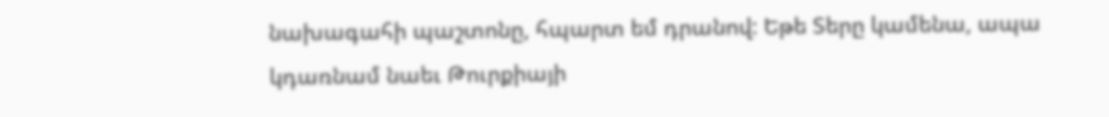նախագահի պաշտոնը, հպարտ եմ դրանով: Եթե Տերը կամենա, ապա կդառնամ նաեւ Թուրքիայի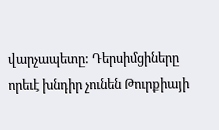վարչապետը: Դերսիմցիները որեւէ խնդիր չունեն Թուրքիայի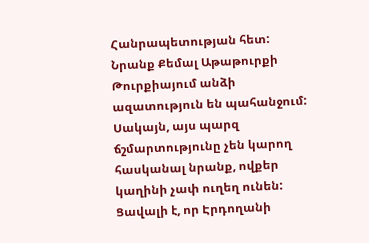Հանրապետության հետ: Նրանք Քեմալ Աթաթուրքի Թուրքիայում անձի ազատություն են պահանջում: Սակայն, այս պարզ ճշմարտությունը չեն կարող հասկանալ նրանք, ովքեր կաղինի չափ ուղեղ ունեն: Ցավալի է, որ Էրդողանի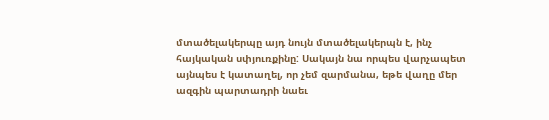մտածելակերպը այդ նույն մտածելակերպն է, ինչ հայկական սփյուռքինը: Սակայն նա որպես վարչապետ այնպես է կատաղել, որ չեմ զարմանա, եթե վաղը մեր ազգին պարտադրի նաեւ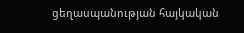ցեղասպանության հայկական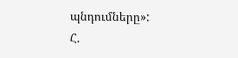պնդումները»:
Հ.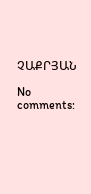ՉԱՔՐՅԱՆ

No comments: